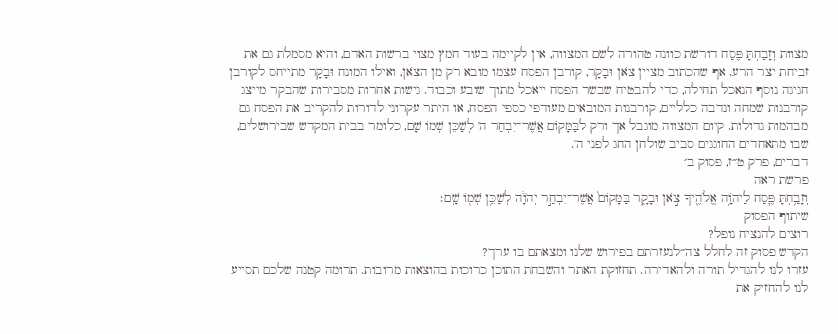מצוות וְזָבַחְתָּ פֶּסַח דורשת כוונה טהורה לשם המצווה, אין לקיימה בעוד חמץ מצוי ברשות האדם, והיא מסמלת גם את זביחת יצר הרע. אף שהכתוב מציין צֹאן וּבָקָר, קורבן הפסח עצמו מובא רק מן הצֹאן, ואילו המונח וּבָקָר מתייחס לקורבן חגיגה נוסף הנאכל תחילה, כדי להבטיח שבשר הפסח ייאכל מתוך שובע וכבוד. גישות אחרות מסבירות שהבקר מייצג קורבנות שמחה ונדבה כלליים, קורבנות המובאים מעודפי כספי הפסח, או היתר עקרוני לדורות להקריב את הפסח גם מבהמות גדולות. קיום המצווה מוגבל אך ורק לבַּמָּקוֹם אֲשֶׁר־יִבְחַר ה' לְשַׁכֵּן שְׁמוֹ שָׁם, כלומר בבית המקדש שבירושלים, שבו מתאחדים החוגגים סביב שולחן החג לפני ה'.
דברים, פרק ט״ז, פסוק ב׳
פרשת ראה
וְזָבַ֥חְתָּ פֶּ֛סַח לַיהֹוָ֥ה אֱלֹהֶ֖יךָ צֹ֣אן וּבָקָ֑ר בַּמָּקוֹם֙ אֲשֶׁר־יִבְחַ֣ר יְהֹוָ֔ה לְשַׁכֵּ֥ן שְׁמ֖וֹ שָֽׁם׃
שיתוף הפסוק
רוצים להנציח נופל?
הקדש פסוק זה לחלל צה״לנעזרתם בפירוש שלנו ומצאתם בו ערך?
עזרו לנו להגדיל תורה ולהאדירה. תחזוקת האתר והשבחת התוכן כרוכות בהוצאות מרובות. תרומה קטנה שלכם תסייע לנו להחזיק את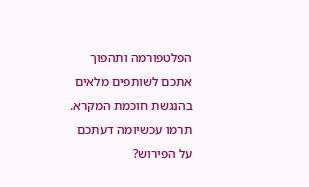הפלטפורמה ותהפוך אתכם לשותפים מלאים בהנגשת חוכמת המקרא.
תרמו עכשיומה דעתכם על הפירוש?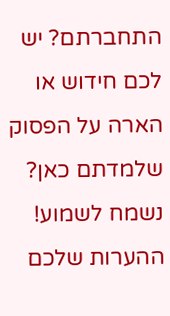התחברתם? יש לכם חידוש או הארה על הפסוק שלמדתם כאן? נשמח לשמוע!
ההערות שלכם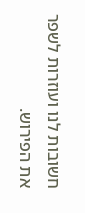חשובות לנו ועוזרות לשפר את הפירוש.